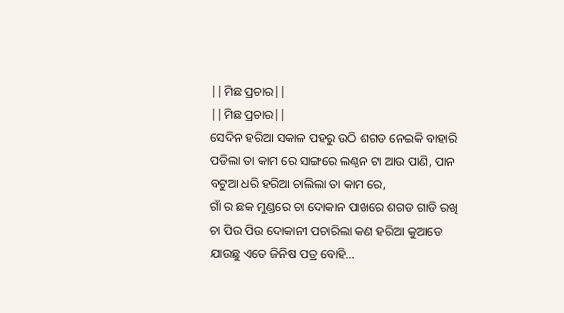||ମିଛ ପ୍ରଚାର||
||ମିଛ ପ୍ରଚାର||
ସେଦିନ ହରିଆ ସକାଳ ପହରୁ ଉଠି ଶଗଡ ନେଇକି ବାହାରି ପଡିଲା ତା କାମ ରେ ସାଙ୍ଗରେ ଲଣ୍ଠନ ଟା ଆଉ ପାଣି, ପାନ ବଟୁଆ ଧରି ହରିଆ ଚାଲିଲା ତା କାମ ରେ,
ଗାଁ ର ଛକ ମୁଣ୍ଡରେ ଚା ଦୋକାନ ପାଖରେ ଶଗଡ ଗାଡି ରଖି ଚା ପିଉ ପିଉ ଦୋକାନୀ ପଚାରିଲା କଣ ହରିଆ କୁଆଡେ ଯାଉଛୁ ଏତେ ଜିନିଷ ପତ୍ର ବୋହି…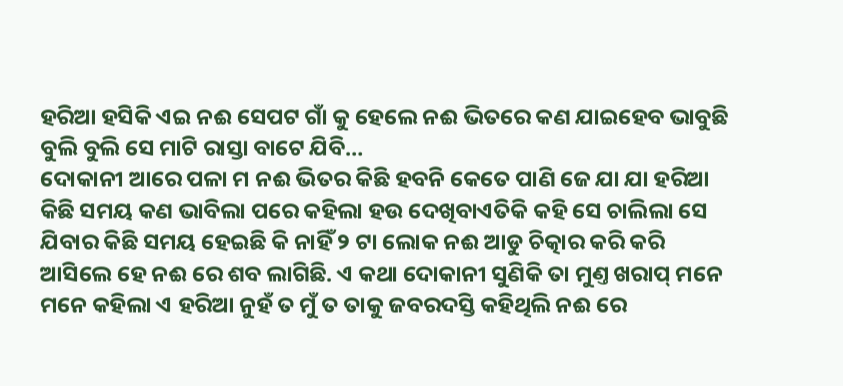ହରିଆ ହସିକି ଏଇ ନଈ ସେପଟ ଗାଁ କୁ ହେଲେ ନଈ ଭିତରେ କଣ ଯାଇହେବ ଭାବୁଛି ବୁଲି ବୁଲି ସେ ମାଟି ରାସ୍ତା ବାଟେ ଯିବି…
ଦୋକାନୀ ଆରେ ପଳା ମ ନଈ ଭିତର କିଛି ହବନି କେତେ ପାଣି ଜେ ଯା ଯା ହରିଆ କିଛି ସମୟ କଣ ଭାବିଲା ପରେ କହିଲା ହଉ ଦେଖିବାଏତିକି କହି ସେ ଚାଲିଲା ସେ ଯିବାର କିଛି ସମୟ ହେଇଛି କି ନାହିଁ ୨ ଟା ଲୋକ ନଈ ଆଡୁ ଚିତ୍କାର କରି କରି ଆସିଲେ ହେ ନଈ ରେ ଶବ ଲାଗିଛି. ଏ କଥା ଦୋକାନୀ ସୁଣିକି ତା ମୁଣ୍ତ ଖରାପ୍ ମନେ ମନେ କହିଲା ଏ ହରିଆ ନୁହଁ ତ ମୁଁ ତ ତାକୁ ଜବରଦସ୍ତି କହିଥିଲି ନଈ ରେ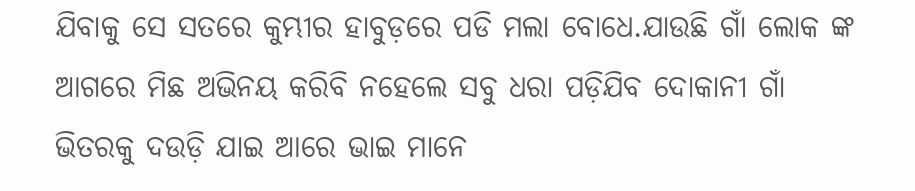ଯିବାକୁ ସେ ସତରେ କୁମ୍ଭୀର ହାବୁଡ଼ରେ ପଡି ମଲା ବୋଧେ.ଯାଉଛି ଗାଁ ଲୋକ ଙ୍କ ଆଗରେ ମିଛ ଅଭିନୟ କରିବି ନହେଲେ ସବୁ ଧରା ପଡ଼ିଯିବ ଦୋକାନୀ ଗାଁ ଭିତରକୁ ଦଉଡ଼ି ଯାଇ ଆରେ ଭାଇ ମାନେ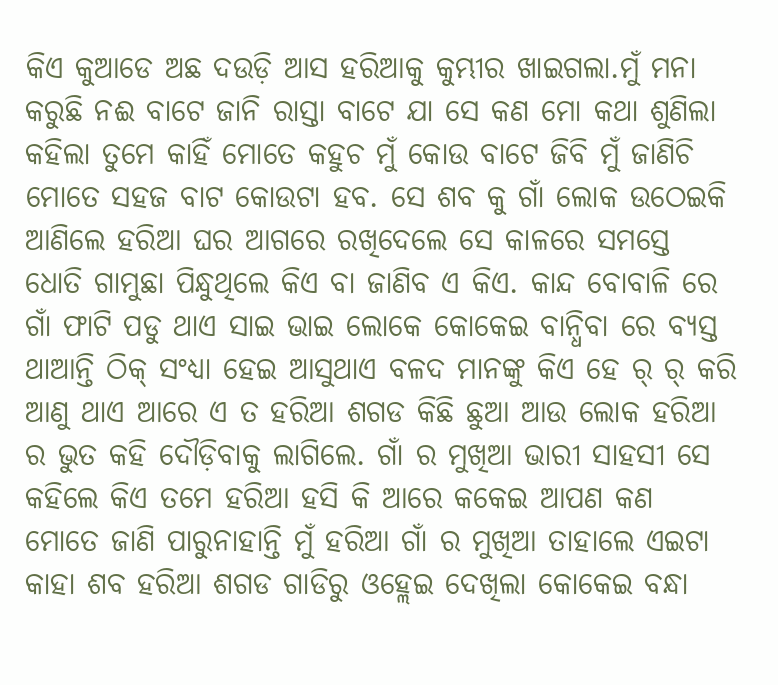କିଏ କୁଆଡେ ଅଛ ଦଉଡ଼ି ଆସ ହରିଆକୁ କୁମ୍ଭୀର ଖାଇଗଲା.ମୁଁ ମନା କରୁଛି ନଈ ବାଟେ ଜାନି ରାସ୍ତା ବାଟେ ଯା ସେ କଣ ମୋ କଥା ଶୁଣିଲା କହିଲା ତୁମେ କାହିଁ ମୋତେ କହୁଚ ମୁଁ କୋଉ ବାଟେ ଜିବି ମୁଁ ଜାଣିଚି ମୋତେ ସହଜ ବାଟ କୋଉଟା ହବ. ସେ ଶବ କୁ ଗାଁ ଲୋକ ଉଠେଇକି ଆଣିଲେ ହରିଆ ଘର ଆଗରେ ରଖିଦେଲେ ସେ କାଳରେ ସମସ୍ତେ ଧୋତି ଗାମୁଛା ପିନ୍ଧୁଥିଲେ କିଏ ବା ଜାଣିବ ଏ କିଏ. କାନ୍ଦ ବୋବାଳି ରେ ଗାଁ ଫାଟି ପଡୁ ଥାଏ ସାଇ ଭାଇ ଲୋକେ କୋକେଇ ବାନ୍ଧିବା ରେ ବ୍ୟସ୍ତ ଥାଆନ୍ତି ଠିକ୍ ସଂଧ୍ୟା ହେଇ ଆସୁଥାଏ ବଳଦ ମାନଙ୍କୁ କିଏ ହେ ର୍ ର୍ କରି ଆଣୁ ଥାଏ ଆରେ ଏ ତ ହରିଆ ଶଗଡ କିଛି ଛୁଆ ଆଉ ଲୋକ ହରିଆ ର ଭୁତ କହି ଦୌଡ଼ିବାକୁ ଲାଗିଲେ. ଗାଁ ର ମୁଖିଆ ଭାରୀ ସାହସୀ ସେ କହିଲେ କିଏ ତମେ ହରିଆ ହସି କି ଆରେ କକେଇ ଆପଣ କଣ ମୋତେ ଜାଣି ପାରୁନାହାନ୍ତି ମୁଁ ହରିଆ ଗାଁ ର ମୁଖିଆ ତାହାଲେ ଏଇଟା କାହା ଶବ ହରିଆ ଶଗଡ ଗାଡିରୁ ଓହ୍ଲେଇ ଦେଖିଲା କୋକେଇ ବନ୍ଧା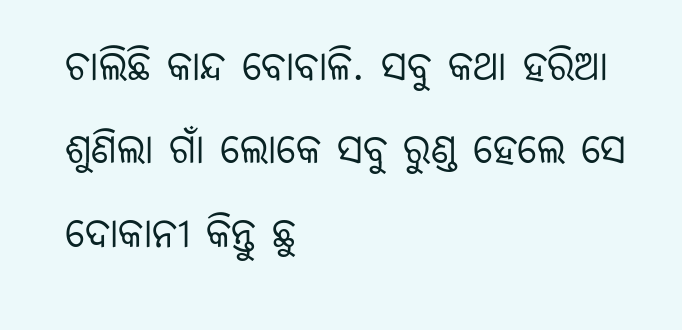ଚାଲିଛି କାନ୍ଦ ବୋବାଳି. ସବୁ କଥା ହରିଆ ଶୁଣିଲା ଗାଁ ଲୋକେ ସବୁ ରୁଣ୍ଡ ହେଲେ ସେ ଦୋକାନୀ କିନ୍ତୁ ଛୁ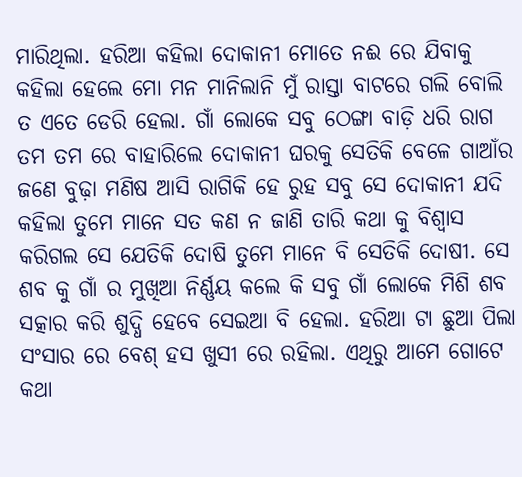ମାରିଥିଲା. ହରିଆ କହିଲା ଦୋକାନୀ ମୋତେ ନଈ ରେ ଯିବାକୁ କହିଲା ହେଲେ ମୋ ମନ ମାନିଲାନି ମୁଁ ରାସ୍ତା ବାଟରେ ଗଲି ବୋଲି ତ ଏତେ ଡେରି ହେଲା. ଗାଁ ଲୋକେ ସବୁ ଠେଙ୍ଗା ବାଡ଼ି ଧରି ରାଗ ତମ ତମ ରେ ବାହାରିଲେ ଦୋକାନୀ ଘରକୁ ସେତିକି ବେଳେ ଗାଆଁର ଜଣେ ବୁଢ଼ା ମଣିଷ ଆସି ରାଗିକି ହେ ରୁହ ସବୁ ସେ ଦୋକାନୀ ଯଦି କହିଲା ତୁମେ ମାନେ ସତ କଣ ନ ଜାଣି ତାରି କଥା କୁ ବିଶ୍ୱାସ କରିଗଲ ସେ ଯେତିକି ଦୋଷି ତୁମେ ମାନେ ବି ସେତିକି ଦୋଷୀ. ସେ ଶବ କୁ ଗାଁ ର ମୁଖିଆ ନିର୍ଣ୍ଣୟ କଲେ କି ସବୁ ଗାଁ ଲୋକେ ମିଶି ଶବ ସତ୍କାର କରି ଶୁଦ୍ଧି ହେବେ ସେଇଆ ବି ହେଲା. ହରିଆ ଟା ଛୁଆ ପିଲା ସଂସାର ରେ ବେଶ୍ ହସ ଖୁସୀ ରେ ରହିଲା. ଏଥିରୁ ଆମେ ଗୋଟେ କଥା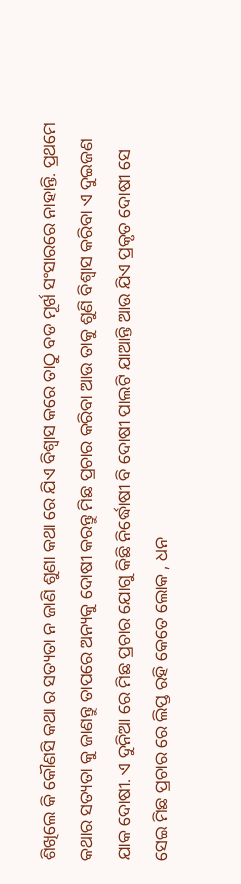ଶିଖିଲେ କି କୌଣସି କଥା ର ସତ୍ୟତା ନ ଜାଣି ଶୁଣା କଥା ରେ ଯିଏ ବିଶ୍ୱାସ କରେ ତାଠୁ ବଡ ମୂର୍ଖ ସଂସାରରେ ନାହାନ୍ତି. ପ୍ରଥମେ କଥାର ସତ୍ୟତା କୁ ଜାଣନ୍ତୁ ତାପରେ ଅନ୍ୟକୁ ଦୋଷୀ କରନ୍ତୁ ମିଛ ପ୍ରଚାର କରିବା ଆଉ ତାକୁ ଶୁଣି ବିଶ୍ୱାସ କରିବା ଏ ଦୁଇଜଣ ଯାକ ଦୋଷୀ. ଏ ଦୁନିଆ ରେ ମିଛ ପ୍ରଚାର ଯୋଗୁ କିଛି ନିର୍ଦ୍ଧୋଷୀ ବି ଦୋଷୀ ପାଲଟି ଯାଆନ୍ତି ଆଉ ଯିଏ ପ୍ରକୃତ ଦୋଷୀ ସେ ସେଇ ମିଛ ପ୍ରଚାର ରେ ଲିପ୍ତ ରହି କେତେ ଲୋକ , ଧନ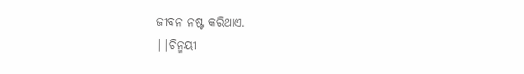ଜୀବନ ନଷ୍ଟ କରିଥାଏ.
||ଚିନ୍ମୟୀ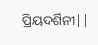ପ୍ରିୟଦର୍ଶିନୀ||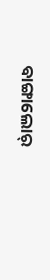ବାଙ୍ଗାଲୋର୍